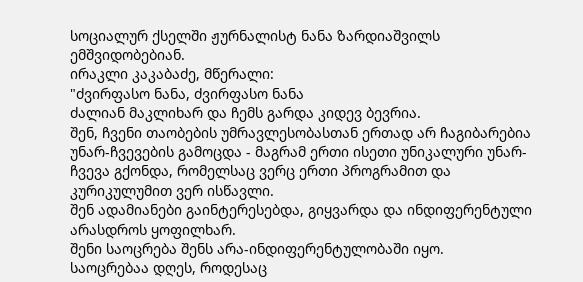სოციალურ ქსელში ჟურნალისტ ნანა ზარდიაშვილს ემშვიდობებიან.
ირაკლი კაკაბაძე, მწერალი:
"ძვირფასო ნანა, ძვირფასო ნანა
ძალიან მაკლიხარ და ჩემს გარდა კიდევ ბევრია.
შენ, ჩვენი თაობების უმრავლესობასთან ერთად არ ჩაგიბარებია უნარ-ჩვევების გამოცდა - მაგრამ ერთი ისეთი უნიკალური უნარ-ჩვევა გქონდა, რომელსაც ვერც ერთი პროგრამით და კურიკულუმით ვერ ისწავლი.
შენ ადამიანები გაინტერესებდა, გიყვარდა და ინდიფერენტული არასდროს ყოფილხარ.
შენი საოცრება შენს არა-ინდიფერენტულობაში იყო.
საოცრებაა დღეს, როდესაც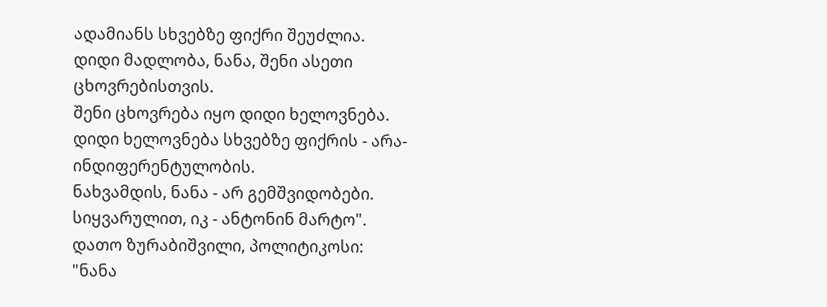ადამიანს სხვებზე ფიქრი შეუძლია.
დიდი მადლობა, ნანა, შენი ასეთი ცხოვრებისთვის.
შენი ცხოვრება იყო დიდი ხელოვნება.
დიდი ხელოვნება სხვებზე ფიქრის - არა-ინდიფერენტულობის.
ნახვამდის, ნანა - არ გემშვიდობები.
სიყვარულით, იკ - ანტონინ მარტო".
დათო ზურაბიშვილი, პოლიტიკოსი:
"ნანა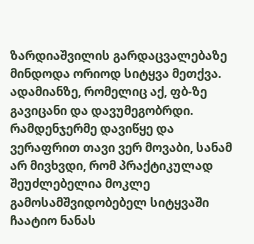ზარდიაშვილის გარდაცვალებაზე მინდოდა ორიოდ სიტყვა მეთქვა. ადამიანზე, რომელიც აქ, ფბ-ზე გავიცანი და დავუმეგობრდი.
რამდენჯერმე დავიწყე და ვერაფრით თავი ვერ მოვაბი, სანამ არ მივხვდი, რომ პრაქტიკულად შეუძლებელია მოკლე გამოსამშვიდობებელ სიტყვაში ჩაატიო ნანას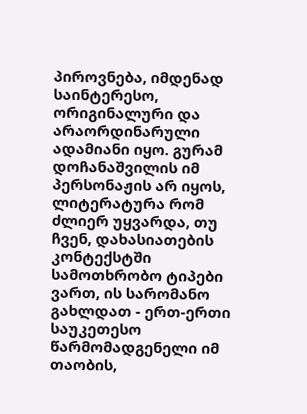პიროვნება, იმდენად საინტერესო, ორიგინალური და არაორდინარული ადამიანი იყო. გურამ დოჩანაშვილის იმ პერსონაჟის არ იყოს, ლიტერატურა რომ ძლიერ უყვარდა, თუ ჩვენ, დახასიათების კონტექსტში სამოთხრობო ტიპები ვართ, ის სარომანო გახლდათ - ერთ-ერთი საუკეთესო წარმომადგენელი იმ თაობის,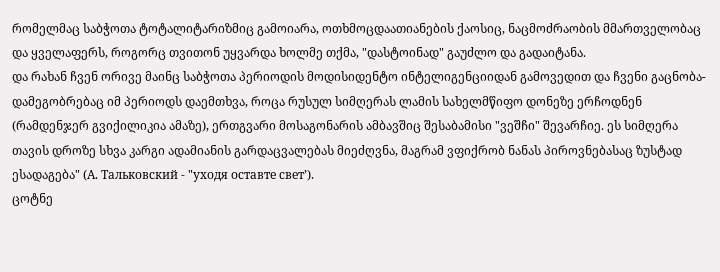რომელმაც საბჭოთა ტოტალიტარიზმიც გამოიარა, ოთხმოცდაათიანების ქაოსიც, ნაცმოძრაობის მმართველობაც და ყველაფერს, როგორც თვითონ უყვარდა ხოლმე თქმა, "დასტოინად" გაუძლო და გადაიტანა.
და რახან ჩვენ ორივე მაინც საბჭოთა პერიოდის მოდისიდენტო ინტელიგენციიდან გამოვედით და ჩვენი გაცნობა-დამეგობრებაც იმ პერიოდს დაემთხვა, როცა რუსულ სიმღერას ლამის სახელმწიფო დონეზე ერჩოდნენ (რამდენჯერ გვიქილიკია ამაზე), ერთგვარი მოსაგონარის ამბავშიც შესაბამისი "ვეშჩი" შევარჩიე. ეს სიმღერა თავის დროზე სხვა კარგი ადამიანის გარდაცვალებას მიეძღვნა, მაგრამ ვფიქრობ ნანას პიროვნებასაც ზუსტად ესადაგება" (А. Тальковский - "уходя оставте свет’).
ცოტნე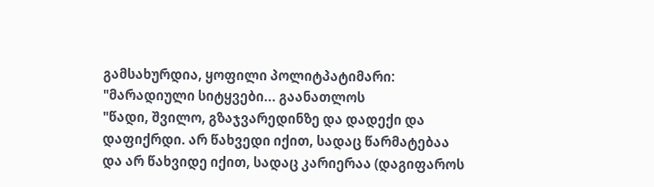გამსახურდია, ყოფილი პოლიტპატიმარი:
"მარადიული სიტყვები... გაანათლოს
"წადი, შვილო, გზაჯვარედინზე და დადექი და დაფიქრდი. არ წახვედი იქით, სადაც წარმატებაა და არ წახვიდე იქით, სადაც კარიერაა (დაგიფაროს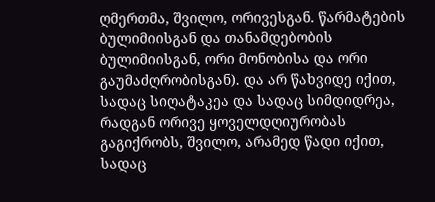ღმერთმა, შვილო, ორივესგან. წარმატების ბულიმიისგან და თანამდებობის ბულიმიისგან, ორი მონობისა და ორი გაუმაძღრობისგან). და არ წახვიდე იქით, სადაც სიღატაკეა და სადაც სიმდიდრეა, რადგან ორივე ყოველდღიურობას გაგიქრობს, შვილო, არამედ წადი იქით, სადაც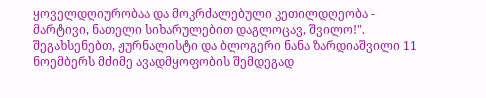ყოველდღიურობაა და მოკრძალებული კეთილდღეობა - მარტივი, ნათელი სიხარულებით დაგლოცავ, შვილო!".
შეგახსენებთ, ჟურნალისტი და ბლოგერი ნანა ზარდიაშვილი 11 ნოემბერს მძიმე ავადმყოფობის შემდეგად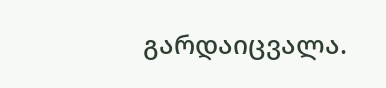გარდაიცვალა.